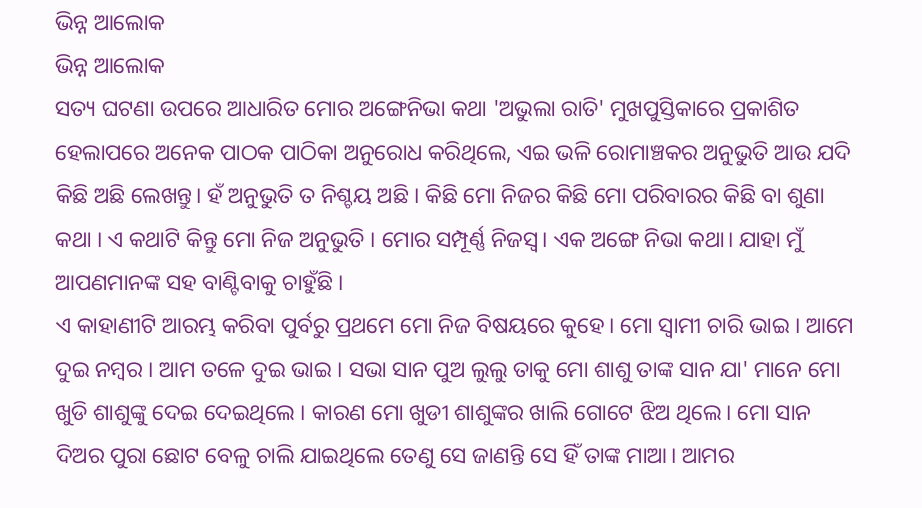ଭିନ୍ନ ଆଲୋକ
ଭିନ୍ନ ଆଲୋକ
ସତ୍ୟ ଘଟଣା ଉପରେ ଆଧାରିତ ମୋର ଅଙ୍ଗେନିଭା କଥା 'ଅଭୁଲା ରାତି' ମୁଖପୁସ୍ତିକାରେ ପ୍ରକାଶିତ ହେଲାପରେ ଅନେକ ପାଠକ ପାଠିକା ଅନୁରୋଧ କରିଥିଲେ, ଏଇ ଭଳି ରୋମାଞ୍ଚକର ଅନୁଭୁତି ଆଉ ଯଦି କିଛି ଅଛି ଲେଖନ୍ତୁ। ହଁ ଅନୁଭୁତି ତ ନିଶ୍ଚୟ ଅଛି । କିଛି ମୋ ନିଜର କିଛି ମୋ ପରିବାରର କିଛି ବା ଶୁଣା କଥା । ଏ କଥାଟି କିନ୍ତୁ ମୋ ନିଜ ଅନୁଭୁତି । ମୋର ସମ୍ପୂର୍ଣ୍ଣ ନିଜସ୍ୱ। ଏକ ଅଙ୍ଗେ ନିଭା କଥା। ଯାହା ମୁଁ ଆପଣମାନଙ୍କ ସହ ବାଣ୍ଟିବାକୁ ଚାହୁଁଛି ।
ଏ କାହାଣୀଟି ଆରମ୍ଭ କରିବା ପୁର୍ବରୁ ପ୍ରଥମେ ମୋ ନିଜ ବିଷୟରେ କୁହେ। ମୋ ସ୍ୱାମୀ ଚାରି ଭାଇ । ଆମେ ଦୁଇ ନମ୍ବର । ଆମ ତଳେ ଦୁଇ ଭାଇ । ସଭା ସାନ ପୁଅ ଲୁଲୁ ତାକୁ ମୋ ଶାଶୁ ତାଙ୍କ ସାନ ଯା' ମାନେ ମୋ ଖୁଡି ଶାଶୁଙ୍କୁ ଦେଇ ଦେଇଥିଲେ । କାରଣ ମୋ ଖୁଡୀ ଶାଶୁଙ୍କର ଖାଲି ଗୋଟେ ଝିଅ ଥିଲେ। ମୋ ସାନ ଦିଅର ପୁରା ଛୋଟ ବେଳୁ ଚାଲି ଯାଇଥିଲେ ତେଣୁ ସେ ଜାଣନ୍ତି ସେ ହିଁ ତାଙ୍କ ମାଆ। ଆମର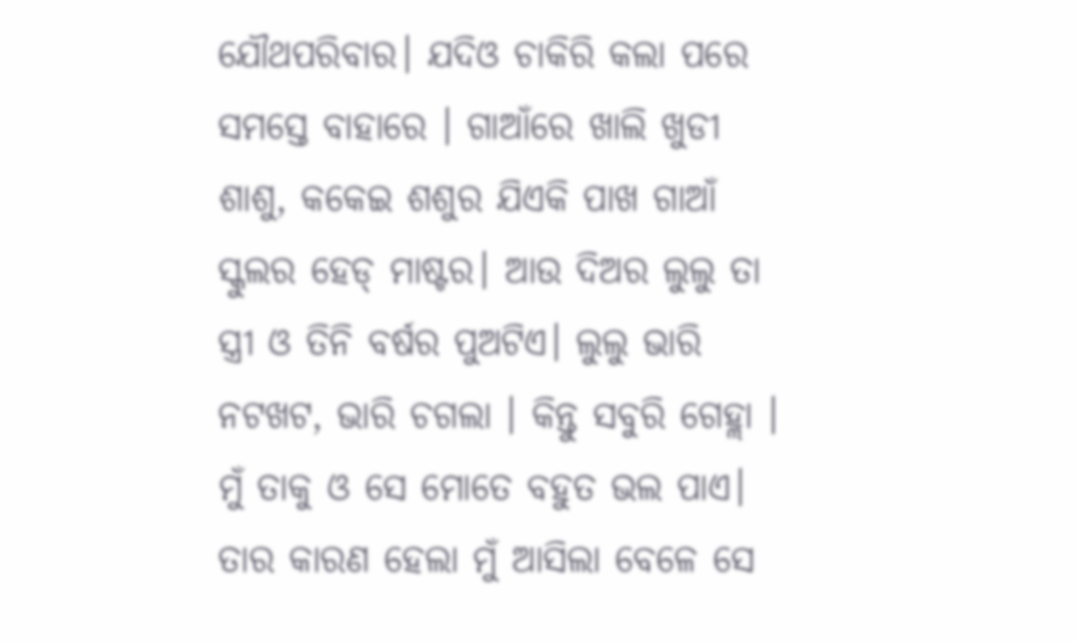ଯୌଥପରିବାର। ଯଦିଓ ଚାକିରି କଲା ପରେ ସମସ୍ତେ ବାହାରେ । ଗାଆଁରେ ଖାଲି ଖୁଡୀ ଶାଶୁ, କକେଇ ଶଶୁର ଯିଏକି ପାଖ ଗାଆଁ ସ୍କୁଲର ହେଡ୍ ମାଷ୍ଟର। ଆଉ ଦିଅର ଲୁଲୁ ତା ସ୍ତ୍ରୀ ଓ ତିନି ବର୍ଷର ପୁଅଟିଏ। ଲୁଲୁ ଭାରି ନଟଖଟ, ଭାରି ଚଗଲା । କିନ୍ତୁ ସବୁରି ଗେହ୍ଲା । ମୁଁ ତାକୁ ଓ ସେ ମୋତେ ବହୁତ ଭଲ ପାଏ। ତାର କାରଣ ହେଲା ମୁଁ ଆସିଲା ବେଳେ ସେ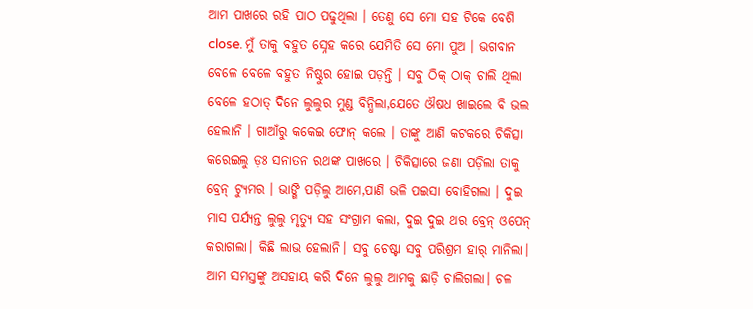ଆମ ପାଖରେ ରହି ପାଠ ପଢୁଥିଲା । ତେଣୁ ସେ ମୋ ସହ ଟିକେ ବେଶି close. ମୁଁ ତାକୁ ବହୁତ ସ୍ନେହ କରେ ଯେମିତି ସେ ମୋ ପୁଅ । ଭଗବାନ ବେଳେ ବେଳେ ବହୁତ ନିଷ୍ଠୁର ହୋଇ ପଡ଼ନ୍ତି । ସବୁ ଠିକ୍ ଠାକ୍ ଚାଲି ଥିଲା ବେଳେ ହଠାତ୍ ଦିନେ ଲୁଲୁର ମୁଣ୍ଡ ବିନ୍ଧିଲା,ଯେତେ ଔଷଧ ଖାଇଲେ ଵି ଭଲ ହେଲାନି । ଗାଆଁରୁ କକେଇ ଫୋନ୍ କଲେ । ତାଙ୍କୁ ଆଣି କଟକରେ ଚିକିତ୍ସା କରେଇଲୁ ଡ଼ଃ ସନାତନ ରଥଙ୍କ ପାଖରେ । ଚିକିତ୍ସାରେ ଜଣା ପଡ଼ିଲା ତାକୁ ବ୍ରେନ୍ ଟ୍ୟୁମର । ଭାଙ୍ଗି ପଡ଼ିଲୁ ଆମେ,ପାଣି ଭଳି ପଇସା ବୋହିଗଲା । ଦୁଇ ମାସ ପର୍ଯ୍ୟନ୍ତ ଲୁଲୁ ମୃତ୍ୟୁ ସହ ସଂଗ୍ରାମ କଲା, ଦୁଇ ଦୁଇ ଥର ବ୍ରେନ୍ ଓପେନ୍ କରାଗଲା। କିଛି ଲାଭ ହେଲାନି। ସବୁ ଚେଷ୍ଟା ସବୁ ପରିଶ୍ରମ ହାର୍ ମାନିଲା। ଆମ ସମସ୍ତଙ୍କୁ ଅସହାୟ କରି ଦିନେ ଲୁଲୁ ଆମକୁ ଛାଡ଼ି ଚାଲିଗଲା। ଚଳ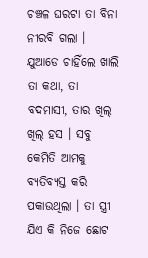ଚଞ୍ଚଳ ଘରଟା ତା ବିନା ନୀରବି ଗଲା । ଯୁଆଡେ ଚାହିଁଲେ ଖାଲି ତା କଥା, ତା ବଦମାସୀ, ତାର ଖିଲ୍ ଖିଲ୍ ହସ । ସବୁ କେମିତି ଆମକୁ ବ୍ୟତିବ୍ୟସ୍ତ କରି ପକାଉଥିଲା । ତା ସ୍ତ୍ରୀ ଯିଏ କି ନିଜେ ଛୋଟ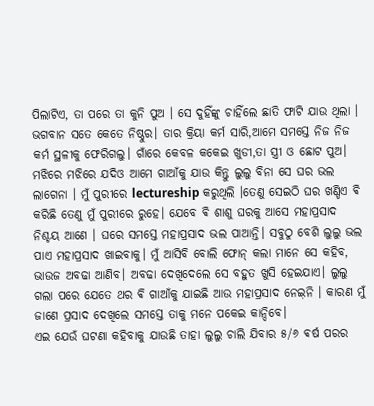ପିଲାଟିଏ, ତା ପରେ ତା କୁନି ପୁଅ । ସେ ଦୁହିଁଙ୍କୁ ଚାହିଁଲେ ଛାତି ଫାଟି ଯାଉ ଥିଲା । ଭଗବାନ ସତେ କେତେ ନିଷ୍ଠୁର। ତାର କ୍ରିୟା କର୍ମ ସାରି,ଆମେ ସମସ୍ତେ ନିଜ ନିଜ କର୍ମ ସ୍ଥଳୀକୁ ଫେରିଗଲୁ। ଗାଁରେ କେବଳ କକେଇ ଖୁଡୀ,ତା ସ୍ତ୍ରୀ ଓ ଛୋଟ ପୁଅ। ମଝିରେ ମଝିରେ ଯଦିଓ ଆମେ ଗାଆଁକୁ ଯାଉ କିନ୍ତୁ ଲୁଲୁ ବିନା ସେ ଘର ଭଲ ଲାଗେନା । ମୁଁ ପୁରୀରେ lectureship କରୁଥିଲି ।ତେଣୁ ସେଇଠି ଘର ଖଣ୍ଡିଏ ଵି କରିଛି ତେଣୁ ମୁଁ ପୁରୀରେ ରୁହେ। ଯେବେ ଵି ଶାଶୁ ଘରକୁ ଆସେ ମହାପ୍ରସାଦ ନିଶ୍ଚୟ ଆଣେ । ଘରେ ସମସ୍ତେ ମହାପ୍ରସାଦ ଭଲ ପାଆନ୍ତି। ସବୁଠୁ ବେଶି ଲୁଲୁ ଭଲ ପାଏ ମହାପ୍ରସାଦ ଖାଇବାକୁ। ମୁଁ ଆସିବି ବୋଲି ଫୋନ୍ କଲା ମାନେ ସେ କହିବ, ଭାଉଜ ଅବଢା ଆଣିବ। ଅବଢା ଦେଖିଦେଲେ ସେ ବହୁତ ଖୁସି ହେଇଯାଏ। ଲୁଲୁ ଗଲା ପରେ ଯେତେ ଥର ଵି ଗାଆଁକୁ ଯାଇଛି ଆଉ ମହାପ୍ରସାଦ ନେଇ଼ନି । କାରଣ ମୁଁ ଜାଣେ ପ୍ରସାଦ ଦେଖିଲେ ସମସ୍ତେ ତାକୁ ମନେ ପକେଇ କାନ୍ଦିବେ।
ଏଇ ଯେଉଁ ଘଟଣା କହିବାକୁ ଯାଉଛି ତାହା ଲୁଲୁ ଚାଲି ଯିବାର ୫/୬ ଵର୍ଷ ପରର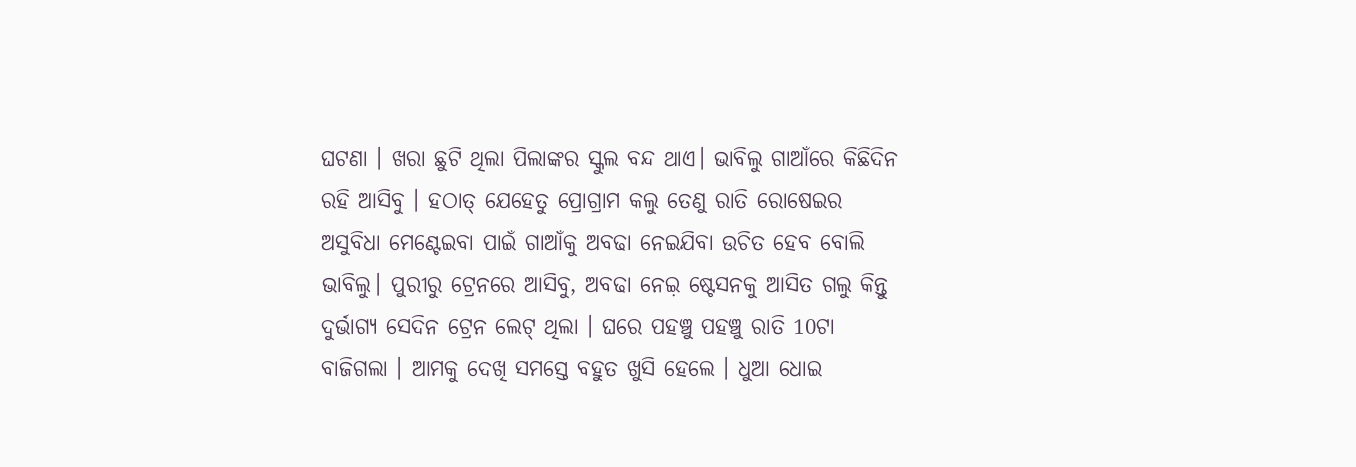ଘଟଣା । ଖରା ଛୁଟି ଥିଲା ପିଲାଙ୍କର ସ୍କୁଲ ବନ୍ଦ ଥାଏ। ଭାବିଲୁ ଗାଆଁରେ କିଛିଦିନ ରହି ଆସିବୁ । ହଠାତ୍ ଯେହେତୁ ପ୍ରୋଗ୍ରାମ କଲୁ ତେଣୁ ରାତି ରୋଷେଇର ଅସୁବିଧା ମେଣ୍ଟେଇବା ପାଇଁ ଗାଆଁକୁ ଅବଢା ନେଇଯିବା ଉଚିତ ହେବ ବୋଲି ଭାବିଲୁ। ପୁରୀରୁ ଟ୍ରେନରେ ଆସିବୁ, ଅବଢା ନେଇ଼ ଷ୍ଟେସନକୁ ଆସିତ ଗଲୁ କିନ୍ତୁ ଦୁର୍ଭାଗ୍ୟ ସେଦିନ ଟ୍ରେନ ଲେଟ୍ ଥିଲା । ଘରେ ପହଞ୍ଚୁ ପହଞ୍ଚୁ ରାତି 10ଟା ବାଜିଗଲା । ଆମକୁ ଦେଖି ସମସ୍ତେ ବହୁତ ଖୁସି ହେଲେ । ଧୁଆ ଧୋଇ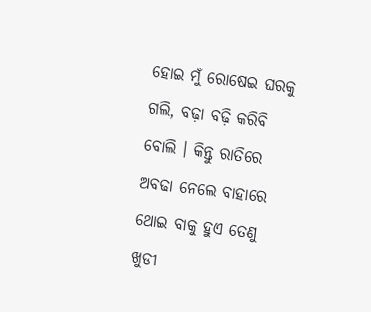ହୋଇ ମୁଁ ରୋଷେଇ ଘରକୁ ଗଲି, ବଢ଼ା ବଢ଼ି କରିବି ବୋଲି । କିନ୍ତୁ ରାତିରେ ଅବଢା ନେଲେ ବାହାରେ ଥୋଇ ବାକୁ ହୁଏ ତେଣୁ ଖୁଡୀ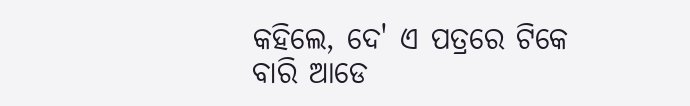କହିଲେ, ଦେ' ଏ ପତ୍ରରେ ଟିକେ ବାରି ଆଡେ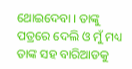ଥୋଇଦେବା । ତାଙ୍କୁ ପତ୍ରରେ ଦେଲି ଓ ମୁଁ ମଧ୍ୟ ତାଙ୍କ ସହ ବାରିଆଡକୁ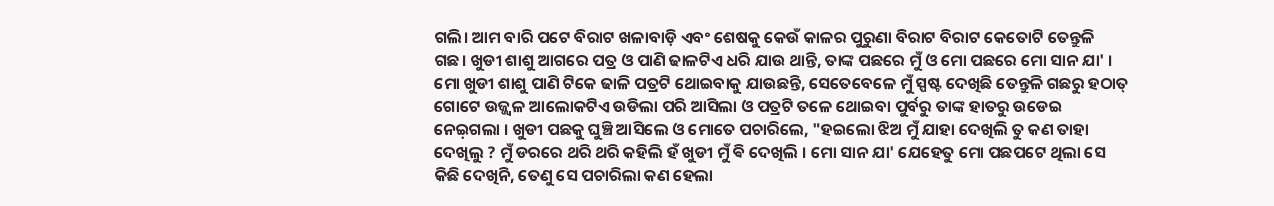ଗଲି। ଆମ ବାରି ପଟେ ବିରାଟ ଖଳାବାଡ଼ି ଏବଂ ଶେଷକୁ କେଉଁ କାଳର ପୁରୁଣା ବିରାଟ ବିରାଟ କେତୋଟି ତେନ୍ତୁଳି ଗଛ। ଖୁଡୀ ଶାଶୁ ଆଗରେ ପତ୍ର ଓ ପାଣି ଢାଳଟିଏ ଧରି ଯାଉ ଥାନ୍ତି, ତାଙ୍କ ପଛରେ ମୁଁ ଓ ମୋ ପଛରେ ମୋ ସାନ ଯା' । ମୋ ଖୁଡୀ ଶାଶୁ ପାଣି ଟିକେ ଢାଳି ପତ୍ରଟି ଥୋଇବାକୁ ଯାଉଛନ୍ତି, ସେତେବେଳେ ମୁଁ ସ୍ପଷ୍ଟ ଦେଖିଛି ତେନ୍ତୁଳି ଗଛରୁ ହଠାତ୍ ଗୋଟେ ଉଜ୍ଜ୍ୱଳ ଆଲୋକଟିଏ ଉଡିଲା ପରି ଆସିଲା ଓ ପତ୍ରଟି ତଳେ ଥୋଇବା ପୁର୍ବରୁ ତାଙ୍କ ହାତରୁ ଉଡେଇ ନେଇ଼ଗଲା । ଖୁଡୀ ପଛକୁ ଘୁଞ୍ଚି ଆସିଲେ ଓ ମୋତେ ପଚାରିଲେ, "ହଇଲୋ ଝିଅ ମୁଁ ଯାହା ଦେଖିଲି ତୁ କଣ ତାହା ଦେଖିଲୁ ? ମୁଁ ଡରରେ ଥରି ଥରି କହିଲି ହଁ ଖୁଡୀ ମୁଁ ଵି ଦେଖିଲି । ମୋ ସାନ ଯା' ଯେହେତୁ ମୋ ପଛପଟେ ଥିଲା ସେ କିଛି ଦେଖିନି, ତେଣୁ ସେ ପଚାରିଲା କଣ ହେଲା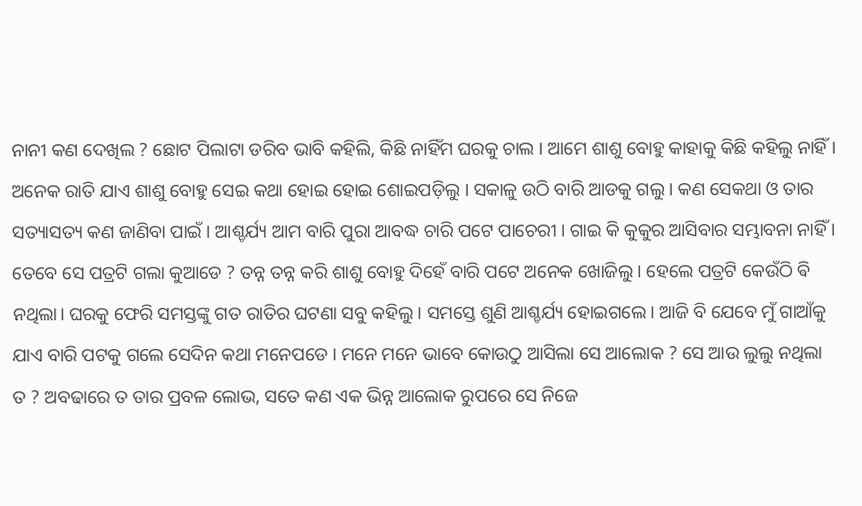ନାନୀ କଣ ଦେଖିଲ ? ଛୋଟ ପିଲାଟା ଡରିବ ଭାବି କହିଲି, କିଛି ନାହିଁମ ଘରକୁ ଚାଲ । ଆମେ ଶାଶୁ ବୋହୁ କାହାକୁ କିଛି କହିଲୁ ନାହିଁ । ଅନେକ ରାତି ଯାଏ ଶାଶୁ ବୋହୁ ସେଇ କଥା ହୋଇ ହୋଇ ଶୋଇପଡ଼ିଲୁ । ସକାଳୁ ଉଠି ବାରି ଆଡକୁ ଗଲୁ । କଣ ସେକଥା ଓ ତାର ସତ୍ୟାସତ୍ୟ କଣ ଜାଣିବା ପାଇଁ । ଆଶ୍ଚର୍ଯ୍ୟ ଆମ ବାରି ପୁରା ଆବଦ୍ଧ ଚାରି ପଟେ ପାଚେରୀ । ଗାଇ କି କୁକୁର ଆସିବାର ସମ୍ଭାବନା ନାହିଁ । ତେବେ ସେ ପତ୍ରଟି ଗଲା କୁଆଡେ ? ତନ୍ନ ତନ୍ନ କରି ଶାଶୁ ବୋହୁ ଦିହେଁ ବାରି ପଟେ ଅନେକ ଖୋଜିଲୁ । ହେଲେ ପତ୍ରଟି କେଉଁଠି ଵି ନଥିଲା। ଘରକୁ ଫେରି ସମସ୍ତଙ୍କୁ ଗତ ରାତିର ଘଟଣା ସବୁ କହିଲୁ । ସମସ୍ତେ ଶୁଣି ଆଶ୍ଚର୍ଯ୍ୟ ହୋଇଗଲେ। ଆଜି ବି ଯେବେ ମୁଁ ଗାଆଁକୁ ଯାଏ ବାରି ପଟକୁ ଗଲେ ସେଦିନ କଥା ମନେପଡେ । ମନେ ମନେ ଭାବେ କୋଉଠୁ ଆସିଲା ସେ ଆଲୋକ ? ସେ ଆଉ ଲୁଲୁ ନଥିଲା ତ ? ଅବଢାରେ ତ ତାର ପ୍ରବଳ ଲୋଭ, ସତେ କଣ ଏକ ଭିନ୍ନ ଆଲୋକ ରୁପରେ ସେ ନିଜେ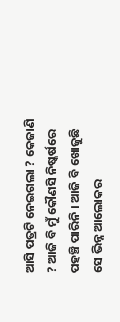ଆସି ପତ୍ରଟି ନେଇଗଲା ? କେଜାଣି ? ଆଜି ବି ମୁଁ କୌଣସି ନିଷ୍କର୍ଷରେ ପହଞ୍ଚି ପାରିନି । ଆଜି ବି ଖୋଜୁଛି ସେ ଭିନ୍ନ ଆଲୋକର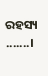ରହସ୍ୟ .......।